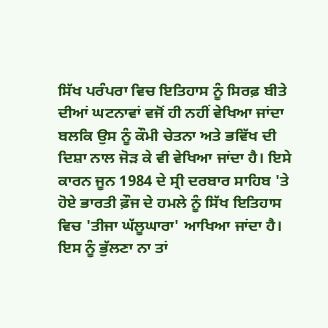ਸਿੱਖ ਪਰੰਪਰਾ ਵਿਚ ਇਤਿਹਾਸ ਨੂੰ ਸਿਰਫ਼ ਬੀਤੇ ਦੀਆਂ ਘਟਨਾਵਾਂ ਵਜੋਂ ਹੀ ਨਹੀਂ ਵੇਖਿਆ ਜਾਂਦਾ ਬਲਕਿ ਉਸ ਨੂੰ ਕੌਮੀ ਚੇਤਨਾ ਅਤੇ ਭਵਿੱਖ ਦੀ ਦਿਸ਼ਾ ਨਾਲ ਜੋੜ ਕੇ ਵੀ ਵੇਖਿਆ ਜਾਂਦਾ ਹੈ। ਇਸੇ ਕਾਰਨ ਜੂਨ 1984 ਦੇ ਸ੍ਰੀ ਦਰਬਾਰ ਸਾਹਿਬ 'ਤੇ ਹੋਏ ਭਾਰਤੀ ਫ਼ੌਜ ਦੇ ਹਮਲੇ ਨੂੰ ਸਿੱਖ ਇਤਿਹਾਸ ਵਿਚ 'ਤੀਜਾ ਘੱਲੂਘਾਰਾ' ਆਖਿਆ ਜਾਂਦਾ ਹੈ। ਇਸ ਨੂੰ ਭੁੱਲਣਾ ਨਾ ਤਾਂ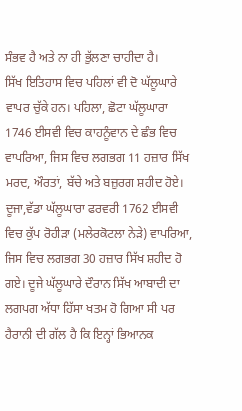ਸੰਭਵ ਹੈ ਅਤੇ ਨਾ ਹੀ ਭੁੱਲਣਾ ਚਾਹੀਦਾ ਹੈ।
ਸਿੱਖ ਇਤਿਹਾਸ ਵਿਚ ਪਹਿਲਾਂ ਵੀ ਦੋ ਘੱਲੂਘਾਰੇ ਵਾਪਰ ਚੁੱਕੇ ਹਨ। ਪਹਿਲਾ, ਛੋਟਾ ਘੱਲੂਘਾਰਾ 1746 ਈਸਵੀ ਵਿਚ ਕਾਹਨੂੰਵਾਨ ਦੇ ਛੰਭ ਵਿਚ ਵਾਪਰਿਆ, ਜਿਸ ਵਿਚ ਲਗਭਗ 11 ਹਜ਼ਾਰ ਸਿੱਖ ਮਰਦ, ਔਰਤਾਂ, ਬੱਚੇ ਅਤੇ ਬਜ਼ੁਰਗ ਸ਼ਹੀਦ ਹੋਏ। ਦੂਜਾ,ਵੱਡਾ ਘੱਲੂਘਾਰਾ ਫਰਵਰੀ 1762 ਈਸਵੀ ਵਿਚ ਕੁੱਪ ਰੋਹੀੜਾ (ਮਲੇਰਕੋਟਲਾ ਨੇੜੇ) ਵਾਪਰਿਆ, ਜਿਸ ਵਿਚ ਲਗਭਗ 30 ਹਜ਼ਾਰ ਸਿੱਖ ਸ਼ਹੀਦ ਹੋ ਗਏ। ਦੂਜੇ ਘੱਲੂਘਾਰੇ ਦੌਰਾਨ ਸਿੱਖ ਆਬਾਦੀ ਦਾ ਲਗਪਗ ਅੱਧਾ ਹਿੱਸਾ ਖਤਮ ਹੋ ਗਿਆ ਸੀ ਪਰ ਹੈਰਾਨੀ ਦੀ ਗੱਲ ਹੈ ਕਿ ਇਨ੍ਹਾਂ ਭਿਆਨਕ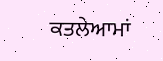ਕਤਲੇਆਮਾਂ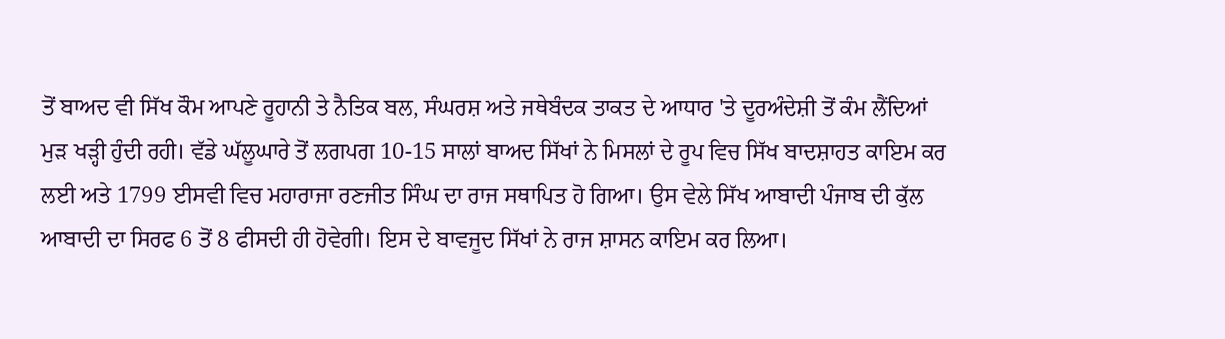ਤੋਂ ਬਾਅਦ ਵੀ ਸਿੱਖ ਕੌਮ ਆਪਣੇ ਰੂਹਾਨੀ ਤੇ ਨੈਤਿਕ ਬਲ, ਸੰਘਰਸ਼ ਅਤੇ ਜਥੇਬੰਦਕ ਤਾਕਤ ਦੇ ਆਧਾਰ 'ਤੇ ਦੂਰਅੰਦੇਸ਼ੀ ਤੋਂ ਕੰਮ ਲੈਂਦਿਆਂ ਮੁੜ ਖੜ੍ਹੀ ਹੁੰਦੀ ਰਹੀ। ਵੱਡੇ ਘੱਲੂਘਾਰੇ ਤੋਂ ਲਗਪਗ 10-15 ਸਾਲਾਂ ਬਾਅਦ ਸਿੱਖਾਂ ਨੇ ਮਿਸਲਾਂ ਦੇ ਰੂਪ ਵਿਚ ਸਿੱਖ ਬਾਦਸ਼ਾਹਤ ਕਾਇਮ ਕਰ ਲਈ ਅਤੇ 1799 ਈਸਵੀ ਵਿਚ ਮਹਾਰਾਜਾ ਰਣਜੀਤ ਸਿੰਘ ਦਾ ਰਾਜ ਸਥਾਪਿਤ ਹੋ ਗਿਆ। ਉਸ ਵੇਲੇ ਸਿੱਖ ਆਬਾਦੀ ਪੰਜਾਬ ਦੀ ਕੁੱਲ ਆਬਾਦੀ ਦਾ ਸਿਰਫ 6 ਤੋਂ 8 ਫੀਸਦੀ ਹੀ ਹੋਵੇਗੀ। ਇਸ ਦੇ ਬਾਵਜੂਦ ਸਿੱਖਾਂ ਨੇ ਰਾਜ ਸ਼ਾਸਨ ਕਾਇਮ ਕਰ ਲਿਆ।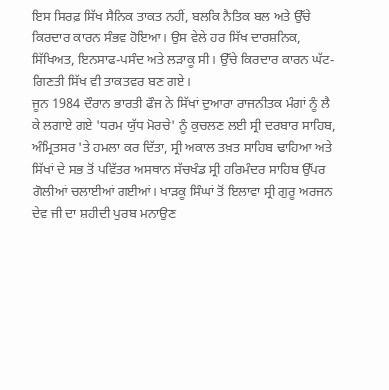ਇਸ ਸਿਰਫ਼ ਸਿੱਖ ਸੈਨਿਕ ਤਾਕਤ ਨਹੀਂ, ਬਲਕਿ ਨੈਤਿਕ ਬਲ ਅਤੇ ਉੱਚੇ ਕਿਰਦਾਰ ਕਾਰਨ ਸੰਭਵ ਹੋਇਆ। ਉਸ ਵੇਲੇ ਹਰ ਸਿੱਖ ਦਾਰਸ਼ਨਿਕ, ਸਿੱਖਿਅਤ, ਇਨਸਾਫ-ਪਸੰਦ ਅਤੇ ਲੜਾਕੂ ਸੀ। ਉੱਚੇ ਕਿਰਦਾਰ ਕਾਰਨ ਘੱਟ-ਗਿਣਤੀ ਸਿੱਖ ਵੀ ਤਾਕਤਵਰ ਬਣ ਗਏ।
ਜੂਨ 1984 ਦੌਰਾਨ ਭਾਰਤੀ ਫੌਜ ਨੇ ਸਿੱਖਾਂ ਦੁਆਰਾ ਰਾਜਨੀਤਕ ਮੰਗਾਂ ਨੂੰ ਲੈ ਕੇ ਲਗਾਏ ਗਏ 'ਧਰਮ ਯੁੱਧ ਮੋਰਚੇ' ਨੂੰ ਕੁਚਲਣ ਲਈ ਸ੍ਰੀ ਦਰਬਾਰ ਸਾਹਿਬ, ਅੰਮ੍ਰਿਤਸਰ 'ਤੇ ਹਮਲਾ ਕਰ ਦਿੱਤਾ, ਸ੍ਰੀ ਅਕਾਲ ਤਖ਼ਤ ਸਾਹਿਬ ਢਾਹਿਆ ਅਤੇ ਸਿੱਖਾਂ ਦੇ ਸਭ ਤੋਂ ਪਵਿੱਤਰ ਅਸਥਾਨ ਸੱਚਖੰਡ ਸ੍ਰੀ ਹਰਿਮੰਦਰ ਸਾਹਿਬ ਉੱਪਰ ਗੋਲੀਆਂ ਚਲਾਈਆਂ ਗਈਆਂ। ਖਾੜਕੂ ਸਿੰਘਾਂ ਤੋਂ ਇਲਾਵਾ ਸ੍ਰੀ ਗੁਰੂ ਅਰਜਨ ਦੇਵ ਜੀ ਦਾ ਸ਼ਹੀਦੀ ਪੁਰਬ ਮਨਾਉਣ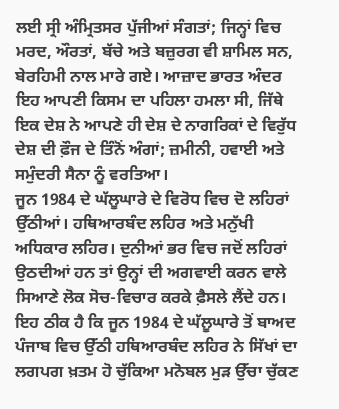ਲਈ ਸ੍ਰੀ ਅੰਮ੍ਰਿਤਸਰ ਪੁੱਜੀਆਂ ਸੰਗਤਾਂ; ਜਿਨ੍ਹਾਂ ਵਿਚ ਮਰਦ, ਔਰਤਾਂ, ਬੱਚੇ ਅਤੇ ਬਜ਼ੁਰਗ ਵੀ ਸ਼ਾਮਿਲ ਸਨ, ਬੇਰਹਿਮੀ ਨਾਲ ਮਾਰੇ ਗਏ। ਆਜ਼ਾਦ ਭਾਰਤ ਅੰਦਰ ਇਹ ਆਪਣੀ ਕਿਸਮ ਦਾ ਪਹਿਲਾ ਹਮਲਾ ਸੀ, ਜਿੱਥੇ ਇਕ ਦੇਸ਼ ਨੇ ਆਪਣੇ ਹੀ ਦੇਸ਼ ਦੇ ਨਾਗਰਿਕਾਂ ਦੇ ਵਿਰੁੱਧ ਦੇਸ਼ ਦੀ ਫ਼ੌਜ ਦੇ ਤਿੰਨੋਂ ਅੰਗਾਂ; ਜ਼ਮੀਨੀ, ਹਵਾਈ ਅਤੇ ਸਮੁੰਦਰੀ ਸੈਨਾ ਨੂੰ ਵਰਤਿਆ।
ਜੂਨ 1984 ਦੇ ਘੱਲੂਘਾਰੇ ਦੇ ਵਿਰੋਧ ਵਿਚ ਦੋ ਲਹਿਰਾਂ ਉੱਠੀਆਂ। ਹਥਿਆਰਬੰਦ ਲਹਿਰ ਅਤੇ ਮਨੁੱਖੀ ਅਧਿਕਾਰ ਲਹਿਰ। ਦੁਨੀਆਂ ਭਰ ਵਿਚ ਜਦੋਂ ਲਹਿਰਾਂ ਉਠਦੀਆਂ ਹਨ ਤਾਂ ਉਨ੍ਹਾਂ ਦੀ ਅਗਵਾਈ ਕਰਨ ਵਾਲੇ ਸਿਆਣੇ ਲੋਕ ਸੋਚ-ਵਿਚਾਰ ਕਰਕੇ ਫ਼ੈਸਲੇ ਲੈਂਦੇ ਹਨ। ਇਹ ਠੀਕ ਹੈ ਕਿ ਜੂਨ 1984 ਦੇ ਘੱਲੂਘਾਰੇ ਤੋਂ ਬਾਅਦ ਪੰਜਾਬ ਵਿਚ ਉੱਠੀ ਹਥਿਆਰਬੰਦ ਲਹਿਰ ਨੇ ਸਿੱਖਾਂ ਦਾ ਲਗਪਗ ਖ਼ਤਮ ਹੋ ਚੁੱਕਿਆ ਮਨੋਬਲ ਮੁੜ ਉੱਚਾ ਚੁੱਕਣ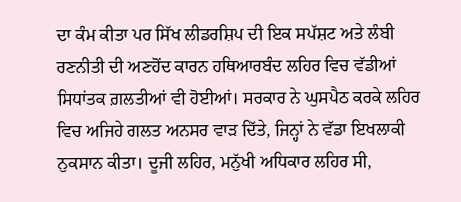ਦਾ ਕੰਮ ਕੀਤਾ ਪਰ ਸਿੱਖ ਲੀਡਰਸ਼ਿਪ ਦੀ ਇਕ ਸਪੱਸ਼ਟ ਅਤੇ ਲੰਬੀ ਰਣਨੀਤੀ ਦੀ ਅਣਹੋਂਦ ਕਾਰਨ ਹਥਿਆਰਬੰਦ ਲਹਿਰ ਵਿਚ ਵੱਡੀਆਂ ਸਿਧਾਂਤਕ ਗ਼ਲਤੀਆਂ ਵੀ ਹੋਈਆਂ। ਸਰਕਾਰ ਨੇ ਘੁਸਪੈਠ ਕਰਕੇ ਲਹਿਰ ਵਿਚ ਅਜਿਹੇ ਗਲਤ ਅਨਸਰ ਵਾੜ ਦਿੱਤੇ, ਜਿਨ੍ਹਾਂ ਨੇ ਵੱਡਾ ਇਖਲਾਕੀ ਨੁਕਸਾਨ ਕੀਤਾ। ਦੂਜੀ ਲਹਿਰ, ਮਨੁੱਖੀ ਅਧਿਕਾਰ ਲਹਿਰ ਸੀ,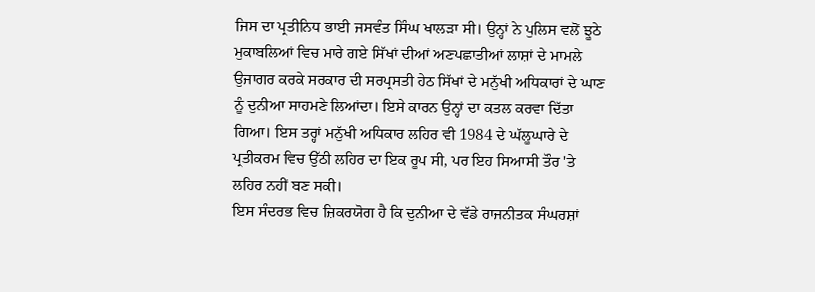ਜਿਸ ਦਾ ਪ੍ਰਤੀਨਿਧ ਭਾਈ ਜਸਵੰਤ ਸਿੰਘ ਖਾਲੜਾ ਸੀ। ਉਨ੍ਹਾਂ ਨੇ ਪੁਲਿਸ ਵਲੋਂ ਝੂਠੇ ਮੁਕਾਬਲਿਆਂ ਵਿਚ ਮਾਰੇ ਗਏ ਸਿੱਖਾਂ ਦੀਆਂ ਅਣਪਛਾਤੀਆਂ ਲਾਸ਼ਾਂ ਦੇ ਮਾਮਲੇ ਉਜਾਗਰ ਕਰਕੇ ਸਰਕਾਰ ਦੀ ਸਰਪ੍ਰਸਤੀ ਹੇਠ ਸਿੱਖਾਂ ਦੇ ਮਨੁੱਖੀ ਅਧਿਕਾਰਾਂ ਦੇ ਘਾਣ ਨੂੰ ਦੁਨੀਆ ਸਾਹਮਣੇ ਲਿਆਂਦਾ। ਇਸੇ ਕਾਰਨ ਉਨ੍ਹਾਂ ਦਾ ਕਤਲ ਕਰਵਾ ਦਿੱਤਾ ਗਿਆ। ਇਸ ਤਰ੍ਹਾਂ ਮਨੁੱਖੀ ਅਧਿਕਾਰ ਲਹਿਰ ਵੀ 1984 ਦੇ ਘੱਲੂਘਾਰੇ ਦੇ ਪ੍ਰਤੀਕਰਮ ਵਿਚ ਉੱਠੀ ਲਹਿਰ ਦਾ ਇਕ ਰੂਪ ਸੀ, ਪਰ ਇਹ ਸਿਆਸੀ ਤੌਰ 'ਤੇ ਲਹਿਰ ਨਹੀਂ ਬਣ ਸਕੀ।
ਇਸ ਸੰਦਰਭ ਵਿਚ ਜ਼ਿਕਰਯੋਗ ਹੈ ਕਿ ਦੁਨੀਆ ਦੇ ਵੱਡੇ ਰਾਜਨੀਤਕ ਸੰਘਰਸ਼ਾਂ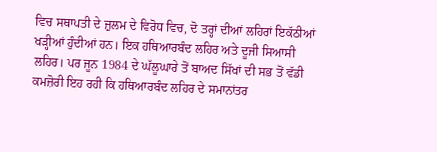ਵਿਚ ਸਥਾਪਤੀ ਦੇ ਜ਼ੁਲਮ ਦੇ ਵਿਰੋਧ ਵਿਚ, ਦੋ ਤਰ੍ਹਾਂ ਦੀਆਂ ਲਹਿਰਾਂ ਇਕੱਠੀਆਂ ਖੜ੍ਹੀਆਂ ਹੁੰਦੀਆਂ ਹਨ। ਇਕ ਹਥਿਆਰਬੰਦ ਲਹਿਰ ਅਤੇ ਦੂਜੀ ਸਿਆਸੀ ਲਹਿਰ। ਪਰ ਜੂਨ 1984 ਦੇ ਘੱਲੂਘਾਰੇ ਤੋਂ ਬਾਅਦ ਸਿੱਖਾਂ ਦੀ ਸਭ ਤੋਂ ਵੱਡੀ ਕਮਜ਼ੋਰੀ ਇਹ ਰਹੀ ਕਿ ਹਥਿਆਰਬੰਦ ਲਹਿਰ ਦੇ ਸਮਾਨਾਂਤਰ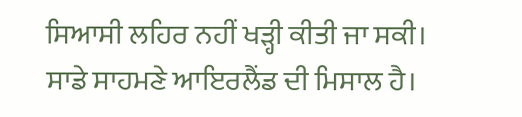ਸਿਆਸੀ ਲਹਿਰ ਨਹੀਂ ਖੜ੍ਹੀ ਕੀਤੀ ਜਾ ਸਕੀ। ਸਾਡੇ ਸਾਹਮਣੇ ਆਇਰਲੈਂਡ ਦੀ ਮਿਸਾਲ ਹੈ।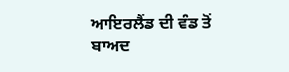ਆਇਰਲੈਂਡ ਦੀ ਵੰਡ ਤੋਂ ਬਾਅਦ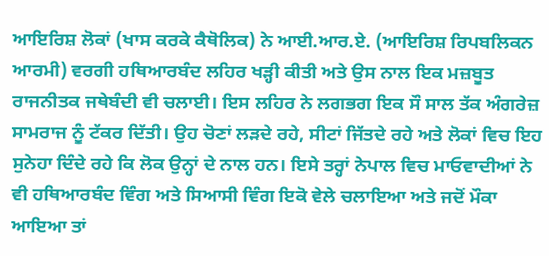ਆਇਰਿਸ਼ ਲੋਕਾਂ (ਖਾਸ ਕਰਕੇ ਕੈਥੋਲਿਕ) ਨੇ ਆਈ.ਆਰ.ਏ. (ਆਇਰਿਸ਼ ਰਿਪਬਲਿਕਨ ਆਰਮੀ) ਵਰਗੀ ਹਥਿਆਰਬੰਦ ਲਹਿਰ ਖੜ੍ਹੀ ਕੀਤੀ ਅਤੇ ਉਸ ਨਾਲ ਇਕ ਮਜ਼ਬੂਤ ਰਾਜਨੀਤਕ ਜਥੇਬੰਦੀ ਵੀ ਚਲਾਈ। ਇਸ ਲਹਿਰ ਨੇ ਲਗਭਗ ਇਕ ਸੌ ਸਾਲ ਤੱਕ ਅੰਗਰੇਜ਼ ਸਾਮਰਾਜ ਨੂੰ ਟੱਕਰ ਦਿੱਤੀ। ਉਹ ਚੋਣਾਂ ਲੜਦੇ ਰਹੇ, ਸੀਟਾਂ ਜਿੱਤਦੇ ਰਹੇ ਅਤੇ ਲੋਕਾਂ ਵਿਚ ਇਹ ਸੁਨੇਹਾ ਦਿੰਦੇ ਰਹੇ ਕਿ ਲੋਕ ਉਨ੍ਹਾਂ ਦੇ ਨਾਲ ਹਨ। ਇਸੇ ਤਰ੍ਹਾਂ ਨੇਪਾਲ ਵਿਚ ਮਾਓਵਾਦੀਆਂ ਨੇ ਵੀ ਹਥਿਆਰਬੰਦ ਵਿੰਗ ਅਤੇ ਸਿਆਸੀ ਵਿੰਗ ਇਕੋ ਵੇਲੇ ਚਲਾਇਆ ਅਤੇ ਜਦੋਂ ਮੌਕਾ ਆਇਆ ਤਾਂ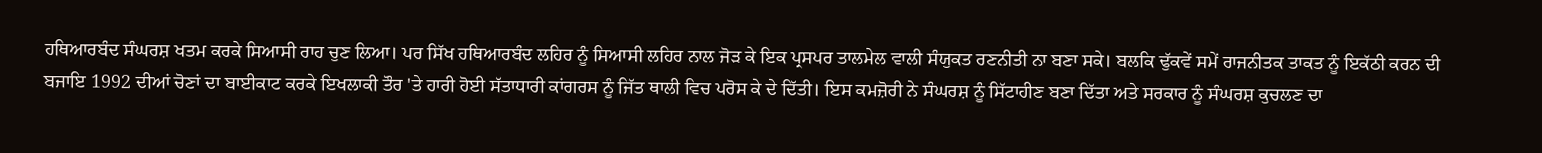ਹਥਿਆਰਬੰਦ ਸੰਘਰਸ਼ ਖਤਮ ਕਰਕੇ ਸਿਆਸੀ ਰਾਹ ਚੁਣ ਲਿਆ। ਪਰ ਸਿੱਖ ਹਥਿਆਰਬੰਦ ਲਹਿਰ ਨੂੰ ਸਿਆਸੀ ਲਹਿਰ ਨਾਲ ਜੋੜ ਕੇ ਇਕ ਪ੍ਰਸਪਰ ਤਾਲਮੇਲ ਵਾਲੀ ਸੰਯੁਕਤ ਰਣਨੀਤੀ ਨਾ ਬਣਾ ਸਕੇ। ਬਲਕਿ ਢੁੱਕਵੇਂ ਸਮੇਂ ਰਾਜਨੀਤਕ ਤਾਕਤ ਨੂੰ ਇਕੱਠੀ ਕਰਨ ਦੀ ਬਜਾਇ 1992 ਦੀਆਂ ਚੋਣਾਂ ਦਾ ਬਾਈਕਾਟ ਕਰਕੇ ਇਖਲਾਕੀ ਤੌਰ 'ਤੇ ਹਾਰੀ ਹੋਈ ਸੱਤਾਧਾਰੀ ਕਾਂਗਰਸ ਨੂੰ ਜਿੱਤ ਥਾਲੀ ਵਿਚ ਪਰੋਸ ਕੇ ਦੇ ਦਿੱਤੀ। ਇਸ ਕਮਜ਼ੋਰੀ ਨੇ ਸੰਘਰਸ਼ ਨੂੰ ਸਿੱਟਾਹੀਣ ਬਣਾ ਦਿੱਤਾ ਅਤੇ ਸਰਕਾਰ ਨੂੰ ਸੰਘਰਸ਼ ਕੁਚਲਣ ਦਾ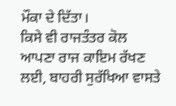ਮੌਕਾ ਦੇ ਦਿੱਤਾ।
ਕਿਸੇ ਵੀ ਰਾਜਤੰਤਰ ਕੋਲ ਆਪਣਾ ਰਾਜ ਕਾਇਮ ਰੱਖਣ ਲਈ, ਬਾਹਰੀ ਸੁਰੱਖਿਆ ਵਾਸਤੇ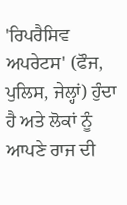'ਰਿਪਰੈਸਿਵ ਅਪਰੇਟਸ' (ਫੌਜ, ਪੁਲਿਸ, ਜੇਲ੍ਹਾਂ) ਹੁੰਦਾ ਹੈ ਅਤੇ ਲੋਕਾਂ ਨੂੰ ਆਪਣੇ ਰਾਜ ਦੀ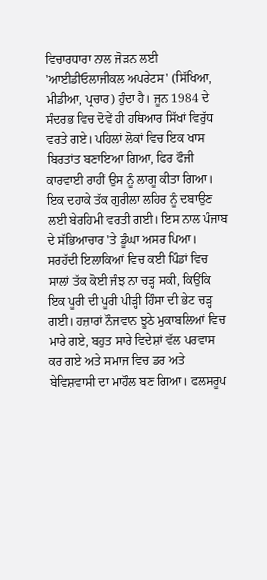ਵਿਚਾਰਧਾਰਾ ਨਾਲ ਜੋੜਨ ਲਈ 'ਆਈਡੀਓਲਾਜੀਕਲ ਅਪਰੇਟਸ' (ਸਿੱਖਿਆ, ਮੀਡੀਆ, ਪ੍ਰਚਾਰ) ਹੁੰਦਾ ਹੈ। ਜੂਨ 1984 ਦੇ ਸੰਦਰਭ ਵਿਚ ਦੋਵੇਂ ਹੀ ਹਥਿਆਰ ਸਿੱਖਾਂ ਵਿਰੁੱਧ ਵਰਤੇ ਗਏ। ਪਹਿਲਾਂ ਲੋਕਾਂ ਵਿਚ ਇਕ ਖਾਸ ਬਿਰਤਾਂਤ ਬਣਾਇਆ ਗਿਆ, ਫਿਰ ਫੌਜੀ ਕਾਰਵਾਈ ਰਾਹੀਂ ਉਸ ਨੂੰ ਲਾਗੂ ਕੀਤਾ ਗਿਆ। ਇਕ ਦਹਾਕੇ ਤੱਕ ਗੁਰੀਲਾ ਲਹਿਰ ਨੂੰ ਦਬਾਉਣ ਲਈ ਬੇਰਹਿਮੀ ਵਰਤੀ ਗਈ। ਇਸ ਨਾਲ ਪੰਜਾਬ ਦੇ ਸੱਭਿਆਚਾਰ 'ਤੇ ਡੂੰਘਾ ਅਸਰ ਪਿਆ। ਸਰਹੱਦੀ ਇਲਾਕਿਆਂ ਵਿਚ ਕਈ ਪਿੰਡਾਂ ਵਿਚ ਸਾਲਾਂ ਤੱਕ ਕੋਈ ਜੰਝ ਨਾ ਚੜ੍ਹ ਸਕੀ, ਕਿਉਂਕਿ ਇਕ ਪੂਰੀ ਦੀ ਪੂਰੀ ਪੀੜ੍ਹੀ ਹਿੰਸਾ ਦੀ ਭੇਟ ਚੜ੍ਹ ਗਈ। ਹਜ਼ਾਰਾਂ ਨੌਜਵਾਨ ਝੂਠੇ ਮੁਕਾਬਲਿਆਂ ਵਿਚ ਮਾਰੇ ਗਏ, ਬਹੁਤ ਸਾਰੇ ਵਿਦੇਸ਼ਾਂ ਵੱਲ ਪਰਵਾਸ ਕਰ ਗਏ ਅਤੇ ਸਮਾਜ ਵਿਚ ਡਰ ਅਤੇ ਬੇਵਿਸ਼ਵਾਸੀ ਦਾ ਮਾਹੌਲ ਬਣ ਗਿਆ। ਫਲਸਰੂਪ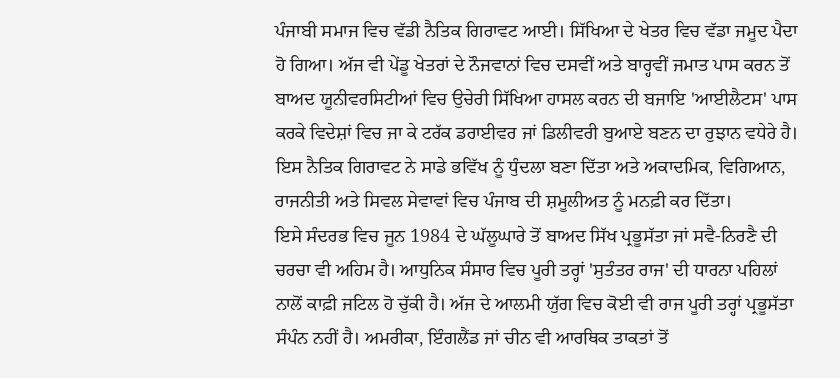ਪੰਜਾਬੀ ਸਮਾਜ ਵਿਚ ਵੱਡੀ ਨੈਤਿਕ ਗਿਰਾਵਟ ਆਈ। ਸਿੱਖਿਆ ਦੇ ਖੇਤਰ ਵਿਚ ਵੱਡਾ ਜਮੂਦ ਪੈਦਾ ਹੋ ਗਿਆ। ਅੱਜ ਵੀ ਪੇਂਡੂ ਖੇਤਰਾਂ ਦੇ ਨੌਜਵਾਨਾਂ ਵਿਚ ਦਸਵੀਂ ਅਤੇ ਬਾਰ੍ਹਵੀਂ ਜਮਾਤ ਪਾਸ ਕਰਨ ਤੋਂ ਬਾਅਦ ਯੂਨੀਵਰਸਿਟੀਆਂ ਵਿਚ ਉਚੇਰੀ ਸਿੱਖਿਆ ਹਾਸਲ ਕਰਨ ਦੀ ਬਜਾਇ 'ਆਈਲੈਟਸ' ਪਾਸ ਕਰਕੇ ਵਿਦੇਸ਼ਾਂ ਵਿਚ ਜਾ ਕੇ ਟਰੱਕ ਡਰਾਈਵਰ ਜਾਂ ਡਿਲੀਵਰੀ ਬੁਆਏ ਬਣਨ ਦਾ ਰੁਝਾਨ ਵਧੇਰੇ ਹੈ। ਇਸ ਨੈਤਿਕ ਗਿਰਾਵਟ ਨੇ ਸਾਡੇ ਭਵਿੱਖ ਨੂੰ ਧੁੰਦਲਾ ਬਣਾ ਦਿੱਤਾ ਅਤੇ ਅਕਾਦਮਿਕ, ਵਿਗਿਆਨ, ਰਾਜਨੀਤੀ ਅਤੇ ਸਿਵਲ ਸੇਵਾਵਾਂ ਵਿਚ ਪੰਜਾਬ ਦੀ ਸ਼ਮੂਲੀਅਤ ਨੂੰ ਮਨਫ਼ੀ ਕਰ ਦਿੱਤਾ।
ਇਸੇ ਸੰਦਰਭ ਵਿਚ ਜੂਨ 1984 ਦੇ ਘੱਲੂਘਾਰੇ ਤੋਂ ਬਾਅਦ ਸਿੱਖ ਪ੍ਰਭੂਸੱਤਾ ਜਾਂ ਸਵੈ-ਨਿਰਣੈ ਦੀ ਚਰਚਾ ਵੀ ਅਹਿਮ ਹੈ। ਆਧੁਨਿਕ ਸੰਸਾਰ ਵਿਚ ਪੂਰੀ ਤਰ੍ਹਾਂ 'ਸੁਤੰਤਰ ਰਾਜ' ਦੀ ਧਾਰਨਾ ਪਹਿਲਾਂ ਨਾਲੋਂ ਕਾਫ਼ੀ ਜਟਿਲ ਹੋ ਚੁੱਕੀ ਹੈ। ਅੱਜ ਦੇ ਆਲਮੀ ਯੁੱਗ ਵਿਚ ਕੋਈ ਵੀ ਰਾਜ ਪੂਰੀ ਤਰ੍ਹਾਂ ਪ੍ਰਭੂਸੱਤਾ ਸੰਪੰਨ ਨਹੀਂ ਹੈ। ਅਮਰੀਕਾ, ਇੰਗਲੈਂਡ ਜਾਂ ਚੀਨ ਵੀ ਆਰਥਿਕ ਤਾਕਤਾਂ ਤੋਂ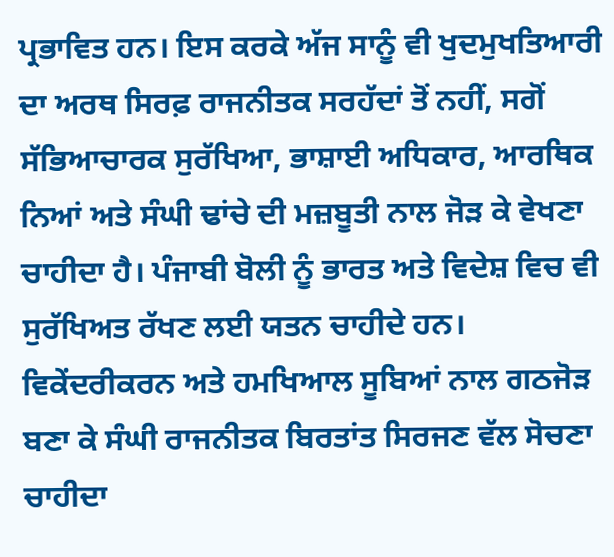ਪ੍ਰਭਾਵਿਤ ਹਨ। ਇਸ ਕਰਕੇ ਅੱਜ ਸਾਨੂੰ ਵੀ ਖੁਦਮੁਖਤਿਆਰੀ ਦਾ ਅਰਥ ਸਿਰਫ਼ ਰਾਜਨੀਤਕ ਸਰਹੱਦਾਂ ਤੋਂ ਨਹੀਂ, ਸਗੋਂ ਸੱਭਿਆਚਾਰਕ ਸੁਰੱਖਿਆ, ਭਾਸ਼ਾਈ ਅਧਿਕਾਰ, ਆਰਥਿਕ ਨਿਆਂ ਅਤੇ ਸੰਘੀ ਢਾਂਚੇ ਦੀ ਮਜ਼ਬੂਤੀ ਨਾਲ ਜੋੜ ਕੇ ਵੇਖਣਾ ਚਾਹੀਦਾ ਹੈ। ਪੰਜਾਬੀ ਬੋਲੀ ਨੂੰ ਭਾਰਤ ਅਤੇ ਵਿਦੇਸ਼ ਵਿਚ ਵੀ ਸੁਰੱਖਿਅਤ ਰੱਖਣ ਲਈ ਯਤਨ ਚਾਹੀਦੇ ਹਨ। ਵਿਕੇਂਦਰੀਕਰਨ ਅਤੇ ਹਮਖਿਆਲ ਸੂਬਿਆਂ ਨਾਲ ਗਠਜੋੜ ਬਣਾ ਕੇ ਸੰਘੀ ਰਾਜਨੀਤਕ ਬਿਰਤਾਂਤ ਸਿਰਜਣ ਵੱਲ ਸੋਚਣਾ ਚਾਹੀਦਾ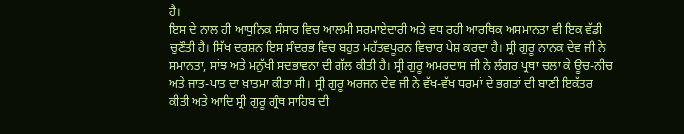ਹੈ।
ਇਸ ਦੇ ਨਾਲ ਹੀ ਆਧੁਨਿਕ ਸੰਸਾਰ ਵਿਚ ਆਲਮੀ ਸਰਮਾਏਦਾਰੀ ਅਤੇ ਵਧ ਰਹੀ ਆਰਥਿਕ ਅਸਮਾਨਤਾ ਵੀ ਇਕ ਵੱਡੀ ਚੁਣੌਤੀ ਹੈ। ਸਿੱਖ ਦਰਸ਼ਨ ਇਸ ਸੰਦਰਭ ਵਿਚ ਬਹੁਤ ਮਹੱਤਵਪੂਰਨ ਵਿਚਾਰ ਪੇਸ਼ ਕਰਦਾ ਹੈ। ਸ੍ਰੀ ਗੁਰੂ ਨਾਨਕ ਦੇਵ ਜੀ ਨੇ ਸਮਾਨਤਾ, ਸਾਂਝ ਅਤੇ ਮਨੁੱਖੀ ਸਦਭਾਵਨਾ ਦੀ ਗੱਲ ਕੀਤੀ ਹੈ। ਸ੍ਰੀ ਗੁਰੂ ਅਮਰਦਾਸ ਜੀ ਨੇ ਲੰਗਰ ਪ੍ਰਥਾ ਚਲਾ ਕੇ ਊਚ-ਨੀਚ ਅਤੇ ਜਾਤ-ਪਾਤ ਦਾ ਖ਼ਾਤਮਾ ਕੀਤਾ ਸੀ। ਸ੍ਰੀ ਗੁਰੂ ਅਰਜਨ ਦੇਵ ਜੀ ਨੇ ਵੱਖ-ਵੱਖ ਧਰਮਾਂ ਦੇ ਭਗਤਾਂ ਦੀ ਬਾਣੀ ਇਕੱਤਰ ਕੀਤੀ ਅਤੇ ਆਦਿ ਸ੍ਰੀ ਗੁਰੂ ਗ੍ਰੰਥ ਸਾਹਿਬ ਦੀ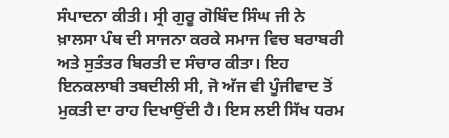ਸੰਪਾਦਨਾ ਕੀਤੀ। ਸ੍ਰੀ ਗੁਰੂ ਗੋਬਿੰਦ ਸਿੰਘ ਜੀ ਨੇ ਖ਼ਾਲਸਾ ਪੰਥ ਦੀ ਸਾਜਨਾ ਕਰਕੇ ਸਮਾਜ ਵਿਚ ਬਰਾਬਰੀ ਅਤੇ ਸੁਤੰਤਰ ਬਿਰਤੀ ਦ ਸੰਚਾਰ ਕੀਤਾ। ਇਹ ਇਨਕਲਾਬੀ ਤਬਦੀਲੀ ਸੀ, ਜੋ ਅੱਜ ਵੀ ਪੂੰਜੀਵਾਦ ਤੋਂ ਮੁਕਤੀ ਦਾ ਰਾਹ ਦਿਖਾਉਂਦੀ ਹੈ। ਇਸ ਲਈ ਸਿੱਖ ਧਰਮ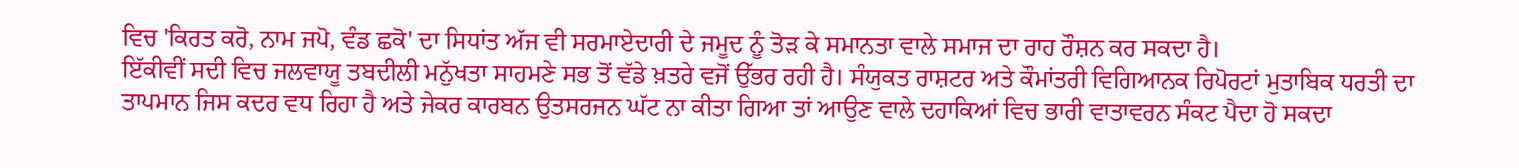ਵਿਚ 'ਕਿਰਤ ਕਰੋ, ਨਾਮ ਜਪੋ, ਵੰਡ ਛਕੋ' ਦਾ ਸਿਧਾਂਤ ਅੱਜ ਵੀ ਸਰਮਾਏਦਾਰੀ ਦੇ ਜਮੂਦ ਨੂੰ ਤੋੜ ਕੇ ਸਮਾਨਤਾ ਵਾਲੇ ਸਮਾਜ ਦਾ ਰਾਹ ਰੌਸ਼ਨ ਕਰ ਸਕਦਾ ਹੈ।
ਇੱਕੀਵੀਂ ਸਦੀ ਵਿਚ ਜਲਵਾਯੂ ਤਬਦੀਲੀ ਮਨੁੱਖਤਾ ਸਾਹਮਣੇ ਸਭ ਤੋਂ ਵੱਡੇ ਖ਼ਤਰੇ ਵਜੋਂ ਉੱਭਰ ਰਹੀ ਹੈ। ਸੰਯੁਕਤ ਰਾਸ਼ਟਰ ਅਤੇ ਕੌਮਾਂਤਰੀ ਵਿਗਿਆਨਕ ਰਿਪੋਰਟਾਂ ਮੁਤਾਬਿਕ ਧਰਤੀ ਦਾ ਤਾਪਮਾਨ ਜਿਸ ਕਦਰ ਵਧ ਰਿਹਾ ਹੈ ਅਤੇ ਜੇਕਰ ਕਾਰਬਨ ਉਤਸਰਜਨ ਘੱਟ ਨਾ ਕੀਤਾ ਗਿਆ ਤਾਂ ਆਉਣ ਵਾਲੇ ਦਹਾਕਿਆਂ ਵਿਚ ਭਾਰੀ ਵਾਤਾਵਰਨ ਸੰਕਟ ਪੈਦਾ ਹੋ ਸਕਦਾ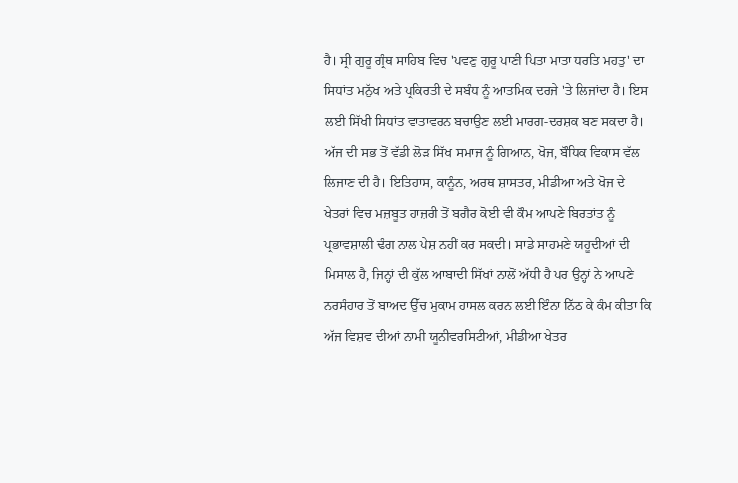ਹੈ। ਸ੍ਰੀ ਗੁਰੂ ਗ੍ਰੰਥ ਸਾਹਿਬ ਵਿਚ 'ਪਵਣੁ ਗੁਰੂ ਪਾਣੀ ਪਿਤਾ ਮਾਤਾ ਧਰਤਿ ਮਹਤੁ' ਦਾ ਸਿਧਾਂਤ ਮਨੁੱਖ ਅਤੇ ਪ੍ਰਕਿਰਤੀ ਦੇ ਸਬੰਧ ਨੂੰ ਆਤਮਿਕ ਦਰਜੇ 'ਤੇ ਲਿਜਾਂਦਾ ਹੈ। ਇਸ ਲਈ ਸਿੱਖੀ ਸਿਧਾਂਤ ਵਾਤਾਵਰਨ ਬਚਾਉਣ ਲਈ ਮਾਰਗ-ਦਰਸ਼ਕ ਬਣ ਸਕਦਾ ਹੈ।
ਅੱਜ ਦੀ ਸਭ ਤੋਂ ਵੱਡੀ ਲੋੜ ਸਿੱਖ ਸਮਾਜ ਨੂੰ ਗਿਆਨ, ਖੋਜ, ਬੌਧਿਕ ਵਿਕਾਸ ਵੱਲ ਲਿਜਾਣ ਦੀ ਹੈ। ਇਤਿਹਾਸ, ਕਾਨੂੰਨ, ਅਰਥ ਸ਼ਾਸਤਰ, ਮੀਡੀਆ ਅਤੇ ਖੋਜ ਦੇ ਖੇਤਰਾਂ ਵਿਚ ਮਜ਼ਬੂਤ ਹਾਜ਼ਰੀ ਤੋਂ ਬਗੈਰ ਕੋਈ ਵੀ ਕੌਮ ਆਪਣੇ ਬਿਰਤਾਂਤ ਨੂੰ ਪ੍ਰਭਾਵਸ਼ਾਲੀ ਢੰਗ ਨਾਲ ਪੇਸ਼ ਨਹੀਂ ਕਰ ਸਕਦੀ। ਸਾਡੇ ਸਾਹਮਣੇ ਯਹੂਦੀਆਂ ਦੀ ਮਿਸਾਲ ਹੈ, ਜਿਨ੍ਹਾਂ ਦੀ ਕੁੱਲ ਆਬਾਦੀ ਸਿੱਖਾਂ ਨਾਲੋਂ ਅੱਧੀ ਹੈ ਪਰ ਉਨ੍ਹਾਂ ਨੇ ਆਪਣੇ ਨਰਸੰਹਾਰ ਤੋਂ ਬਾਅਦ ਉੱਚ ਮੁਕਾਮ ਹਾਸਲ ਕਰਨ ਲਈ ਇੰਨਾ ਨਿੱਠ ਕੇ ਕੰਮ ਕੀਤਾ ਕਿ ਅੱਜ ਵਿਸ਼ਵ ਦੀਆਂ ਨਾਮੀ ਯੂਨੀਵਰਸਿਟੀਆਂ, ਮੀਡੀਆ ਖੇਤਰ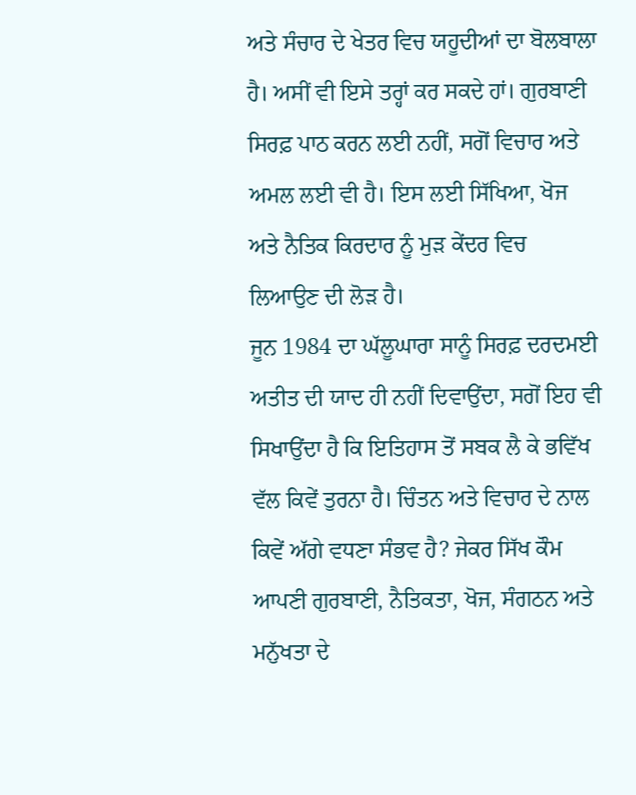ਅਤੇ ਸੰਚਾਰ ਦੇ ਖੇਤਰ ਵਿਚ ਯਹੂਦੀਆਂ ਦਾ ਬੋਲਬਾਲਾ ਹੈ। ਅਸੀਂ ਵੀ ਇਸੇ ਤਰ੍ਹਾਂ ਕਰ ਸਕਦੇ ਹਾਂ। ਗੁਰਬਾਣੀ ਸਿਰਫ਼ ਪਾਠ ਕਰਨ ਲਈ ਨਹੀਂ, ਸਗੋਂ ਵਿਚਾਰ ਅਤੇ ਅਮਲ ਲਈ ਵੀ ਹੈ। ਇਸ ਲਈ ਸਿੱਖਿਆ, ਖੋਜ ਅਤੇ ਨੈਤਿਕ ਕਿਰਦਾਰ ਨੂੰ ਮੁੜ ਕੇਂਦਰ ਵਿਚ ਲਿਆਉਣ ਦੀ ਲੋੜ ਹੈ।
ਜੂਨ 1984 ਦਾ ਘੱਲੂਘਾਰਾ ਸਾਨੂੰ ਸਿਰਫ਼ ਦਰਦਮਈ ਅਤੀਤ ਦੀ ਯਾਦ ਹੀ ਨਹੀਂ ਦਿਵਾਉਂਦਾ, ਸਗੋਂ ਇਹ ਵੀ ਸਿਖਾਉਂਦਾ ਹੈ ਕਿ ਇਤਿਹਾਸ ਤੋਂ ਸਬਕ ਲੈ ਕੇ ਭਵਿੱਖ ਵੱਲ ਕਿਵੇਂ ਤੁਰਨਾ ਹੈ। ਚਿੰਤਨ ਅਤੇ ਵਿਚਾਰ ਦੇ ਨਾਲ ਕਿਵੇਂ ਅੱਗੇ ਵਧਣਾ ਸੰਭਵ ਹੈ? ਜੇਕਰ ਸਿੱਖ ਕੌਮ ਆਪਣੀ ਗੁਰਬਾਣੀ, ਨੈਤਿਕਤਾ, ਖੋਜ, ਸੰਗਠਨ ਅਤੇ ਮਨੁੱਖਤਾ ਦੇ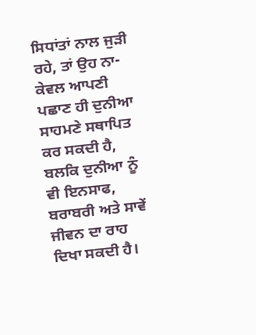ਸਿਧਾਂਤਾਂ ਨਾਲ ਜੁੜੀ ਰਹੇ, ਤਾਂ ਉਹ ਨਾ-ਕੇਵਲ ਆਪਣੀ ਪਛਾਣ ਹੀ ਦੁਨੀਆ ਸਾਹਮਣੇ ਸਥਾਪਿਤ ਕਰ ਸਕਦੀ ਹੈ, ਬਲਕਿ ਦੁਨੀਆ ਨੂੰ ਵੀ ਇਨਸਾਫ, ਬਰਾਬਰੀ ਅਤੇ ਸਾਵੇਂ ਜੀਵਨ ਦਾ ਰਾਹ ਦਿਖਾ ਸਕਦੀ ਹੈ।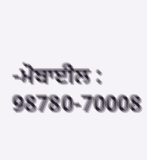-ਮੋਬਾਈਲ : 98780-70008